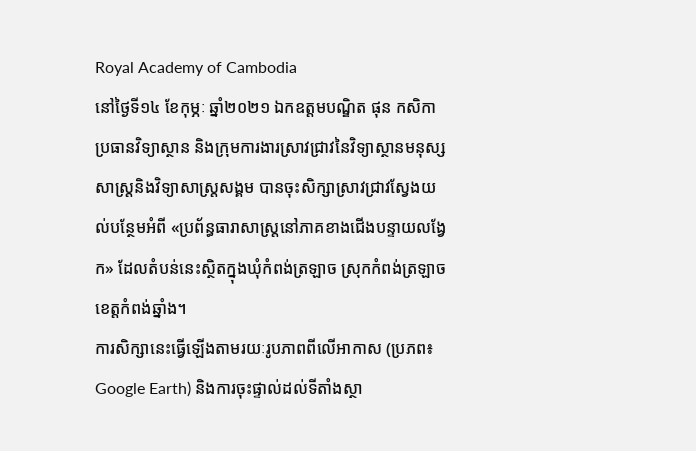Royal Academy of Cambodia
នៅថ្ងៃទី១៤ ខែកុម្ភៈ ឆ្នាំ២០២១ ឯកឧត្តមបណ្ឌិត ផុន កសិកា ប្រធានវិទ្យាស្ថាន និងក្រុមការងារស្រាវជ្រាវនៃវិទ្យាស្ថានមនុស្សសាស្ត្រនិងវិទ្យាសាស្ត្រសង្គម បានចុះសិក្សាស្រាវជ្រាវស្វែងយល់បន្ថែមអំពី «ប្រព័ន្ធធារាសាស្ត្រនៅភាគខាងជើងបន្ទាយលង្វែក» ដែលតំបន់នេះស្ថិតក្នុងឃុំកំពង់ត្រឡាច ស្រុកកំពង់ត្រឡាច ខេត្តកំពង់ឆ្នាំង។
ការសិក្សានេះធ្វើឡើងតាមរយៈរូបភាពពីលើអាកាស (ប្រភព៖ Google Earth) និងការចុះផ្ទាល់ដល់ទីតាំងស្ថា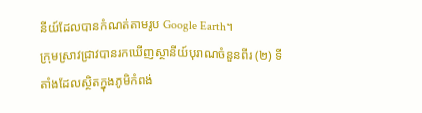នីយ៍ដែលបានកំណត់តាមរូប Google Earth។
ក្រុមស្រាវជ្រាវបានរកឃើញស្ថានីយ៍បុរាណចំនួនពីរ (២) ទីតាំងដែលស្ថិតក្នុងភូមិកំពង់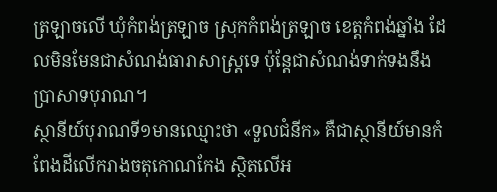ត្រឡាចលើ ឃុំកំពង់ត្រឡាច ស្រុកកំពង់ត្រឡាច ខេត្តកំពង់ឆ្នាំង ដែលមិនមែនជាសំណង់ធារាសាស្ត្រទេ ប៉ុន្តែជាសំណង់ទាក់ទងនឹងប្រាសាទបុរាណ។
ស្ថានីយ៍បុរាណទី១មានឈ្មោះថា «ទួលជំនីក» គឺជាស្ថានីយ៍មានកំពែងដីលើករាងចតុកោណកែង ស្ថិតលើអ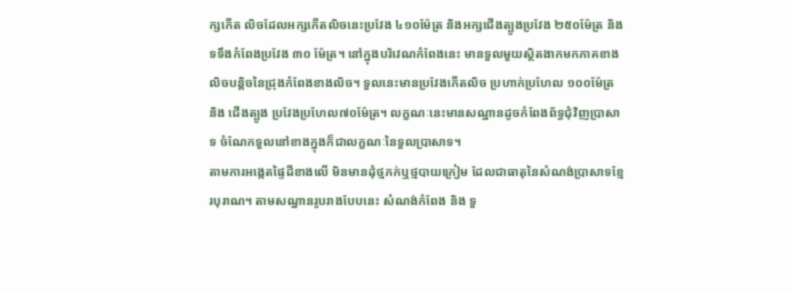ក្សកើត លិចដែលអក្សកើតលិចនេះប្រវែង ៤១០ម៉ែត្រ និងអក្សជើងត្បូងប្រវែង ២៥០ម៉ែត្រ និងទទឹងកំពែងប្រវែង ៣០ ម៉ែត្រ។ នៅក្នុងបរិវេណកំពែងនេះ មានទួលមួយស្ថិតងាកមកភាគខាងលិចបន្តិចនៃជ្រុងកំពែងខាងលិច។ ទួលនេះមានប្រវែងកើតលិច ប្រហាក់ប្រហែល ១០០ម៉ែត្រ និង ជើងត្បូង ប្រវែងប្រហែល៧០ម៉ែត្រ។ លក្ខណៈនេះមានសណ្ឋានដូចកំពែងព័ទ្ធជុំវិញប្រាសាទ ចំណែកទួលនៅខាងក្នុងក៏ជាលក្ខណៈនៃទួលប្រាសាទ។
តាមការអង្កេតផ្ទៃដីខាងលើ មិនមានដុំថ្មភក់ឬថ្មបាយក្រៀម ដែលជាធាតុនៃសំណង់ប្រាសាទខ្មែរបុរាណ។ តាមសណ្ឋានរូបរាងបែបនេះ សំណង់កំពែង និង ទួ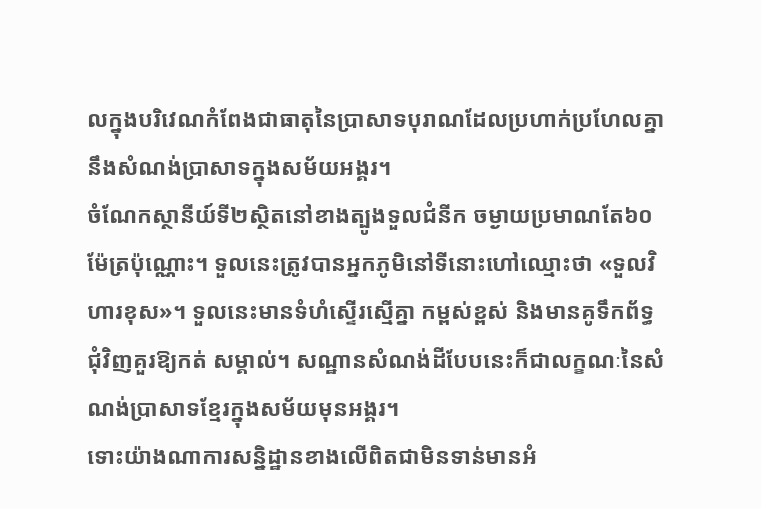លក្នុងបរិវេណកំពែងជាធាតុនៃប្រាសាទបុរាណដែលប្រហាក់ប្រហែលគ្នានឹងសំណង់ប្រាសាទក្នុងសម័យអង្គរ។
ចំណែកស្ថានីយ៍ទី២ស្ថិតនៅខាងត្បូងទួលជំនីក ចម្ងាយប្រមាណតែ៦០ម៉ែត្រប៉ុណ្ណោះ។ ទួលនេះត្រូវបានអ្នកភូមិនៅទីនោះហៅឈ្មោះថា «ទួលវិហារខុស»។ ទួលនេះមានទំហំស្ទើរស្មើគ្នា កម្ពស់ខ្ពស់ និងមានគូទឹកព័ទ្ធជុំវិញគួរឱ្យកត់ សម្គាល់។ សណ្ឋានសំណង់ដីបែបនេះក៏ជាលក្ខណៈនៃសំណង់ប្រាសាទខ្មែរក្នុងសម័យមុនអង្គរ។
ទោះយ៉ាងណាការសន្និដ្ឋានខាងលើពិតជាមិនទាន់មានអំ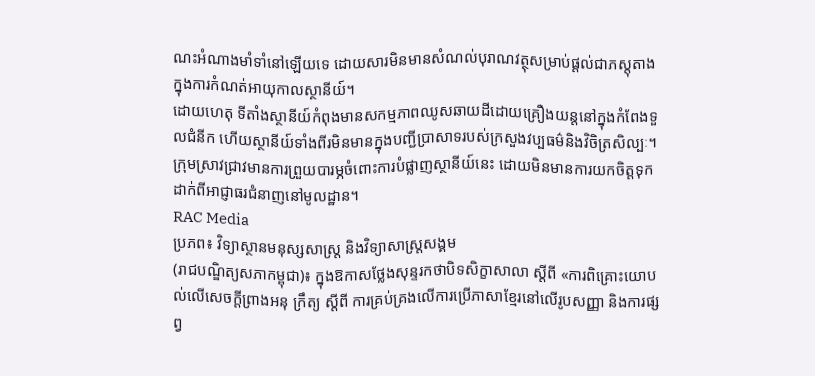ណះអំណាងមាំទាំនៅឡើយទេ ដោយសារមិនមានសំណល់បុរាណវត្ថុសម្រាប់ផ្ដល់ជាភស្តុតាងក្នុងការកំណត់អាយុកាលស្ថានីយ៍។
ដោយហេតុ ទីតាំងស្ថានីយ៍កំពុងមានសកម្មភាពឈូសឆាយដីដោយគ្រឿងយន្តនៅក្នុងកំពែងទួលជំនីក ហើយស្ថានីយ៍ទាំងពីរមិនមានក្នុងបញ្ជីប្រាសាទរបស់ក្រសួងវប្បធម៌និងវិចិត្រសិល្បៈ។ ក្រុមស្រាវជ្រាវមានការព្រួយបារម្ភចំពោះការបំផ្លាញស្ថានីយ៍នេះ ដោយមិនមានការយកចិត្តទុកដាក់ពីអាជ្ញាធរជំនាញនៅមូលដ្ឋាន។
RAC Media
ប្រភព៖ វិទ្យាស្ថានមនុស្សសាស្ត្រ និងវិទ្យាសាស្ត្រសង្គម
(រាជបណ្ឌិត្យសភាកម្ពុជា)៖ ក្នុងឱកាសថ្លែងសុន្ទរកថាបិទសិក្ខាសាលា ស្ដីពី «ការពិគ្រោះយោបល់លើសេចក្ដីព្រាងអនុ ក្រឹត្យ ស្ដីពី ការគ្រប់គ្រងលើការប្រើភាសាខ្មែរនៅលើរូបសញ្ញា និងការផ្សព្វ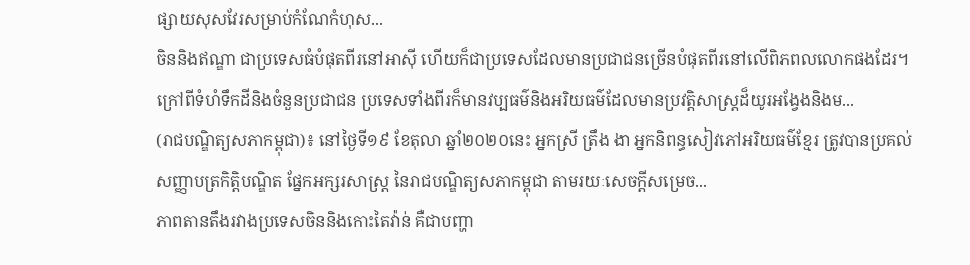ផ្សាយសុសវែរសម្រាប់កំណែកំហុស...
ចិននិងឥណ្ឌា ជាប្រទេសធំបំផុតពីរនៅអាស៊ី ហើយក៏ជាប្រទេសដែលមានប្រជាជនច្រើនបំផុតពីរនៅលើពិភពលលោកផងដែរ។ ក្រៅពីទំហំទឹកដីនិងចំនួនប្រជាជន ប្រទេសទាំងពីរក៏មានវប្បធម៌និងអរិយធម៌ដែលមានប្រវត្តិសាស្រ្តដ៏យូរអង្វែងនិងម...
(រាជបណ្ឌិត្យសភាកម្ពុជា)៖ នៅថ្ងៃទី១៩ ខែតុលា ឆ្នាំ២០២០នេះ អ្នកស្រី ត្រឹង ងា អ្នកនិពន្ធសៀវភៅអរិយធម៌ខ្មែរ ត្រូវបានប្រគល់សញ្ញាបត្រកិត្តិបណ្ឌិត ផ្នែកអក្សរសាស្ត្រ នៃរាជបណ្ឌិត្យសភាកម្ពុជា តាមរយៈសេចក្ដីសម្រេច...
ភាពតានតឹងរវាងប្រទេសចិននិងកោះតៃវ៉ាន់ គឺជាបញ្ហា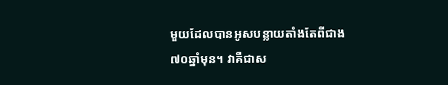មួយដែលបានអូសបន្លាយតាំងតែពីជាង ៧០ឆ្នាំមុន។ វាគឺជាស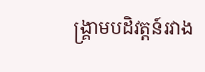ង្គ្រាមបដិវត្តន៍រវាង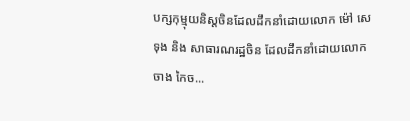បក្សកុម្មុយនិស្តចិនដែលដឹកនាំដោយលោក ម៉ៅ សេទុង និង សាធារណរដ្ឋចិន ដែលដឹកនាំដោយលោក ចាង កៃច...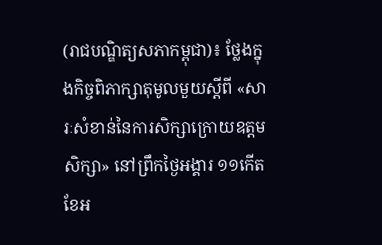(រាជបណ្ឌិត្យសភាកម្ពុជា)៖ ថ្លែងក្នុងកិច្ចពិភាក្សាតុមូលមួយស្ដីពី «សារៈសំខាន់នៃការសិក្សាក្រោយឧត្ដមសិក្សា» នៅព្រឹកថ្ងៃអង្គារ ១១កើត ខែអ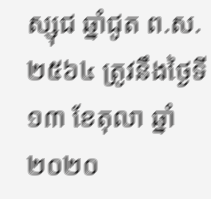ស្សុជ ឆ្នាំជូត ព.ស. ២៥៦៤ ត្រូវនឹងថ្ងៃទី១៣ ខែតុលា ឆ្នាំ២០២០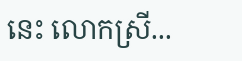នេះ លោកស្រី...